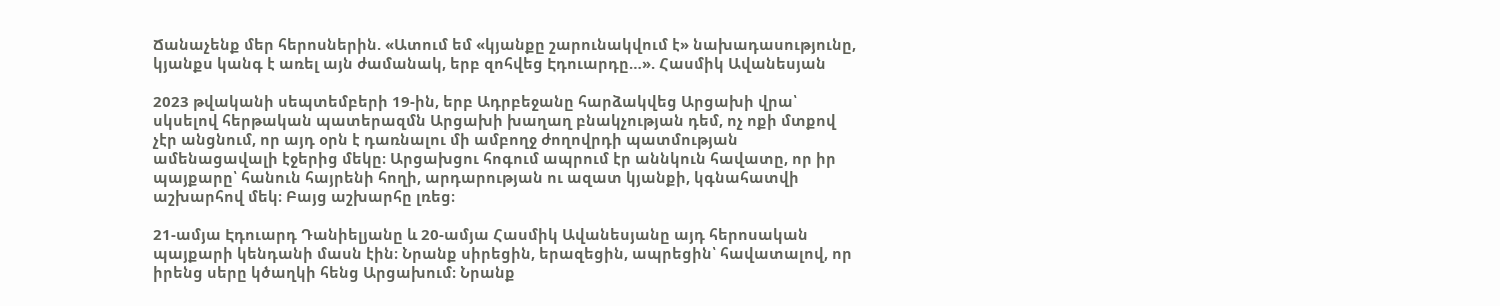Ճանաչենք մեր հերոսներին. «Ատում եմ «կյանքը շարունակվում է» նախադասությունը, կյանքս կանգ է առել այն ժամանակ, երբ զոհվեց Էդուարդը…». Հասմիկ Ավանեսյան

2023 թվականի սեպտեմբերի 19-ին, երբ Ադրբեջանը հարձակվեց Արցախի վրա՝ սկսելով հերթական պատերազմն Արցախի խաղաղ բնակչության դեմ, ոչ ոքի մտքով չէր անցնում, որ այդ օրն է դառնալու մի ամբողջ ժողովրդի պատմության ամենացավալի էջերից մեկը։ Արցախցու հոգում ապրում էր աննկուն հավատը, որ իր պայքարը՝ հանուն հայրենի հողի, արդարության ու ազատ կյանքի, կգնահատվի աշխարհով մեկ։ Բայց աշխարհը լռեց։

21-ամյա Էդուարդ Դանիելյանը և 20-ամյա Հասմիկ Ավանեսյանը այդ հերոսական պայքարի կենդանի մասն էին։ Նրանք սիրեցին, երազեցին, ապրեցին՝ հավատալով, որ իրենց սերը կծաղկի հենց Արցախում։ Նրանք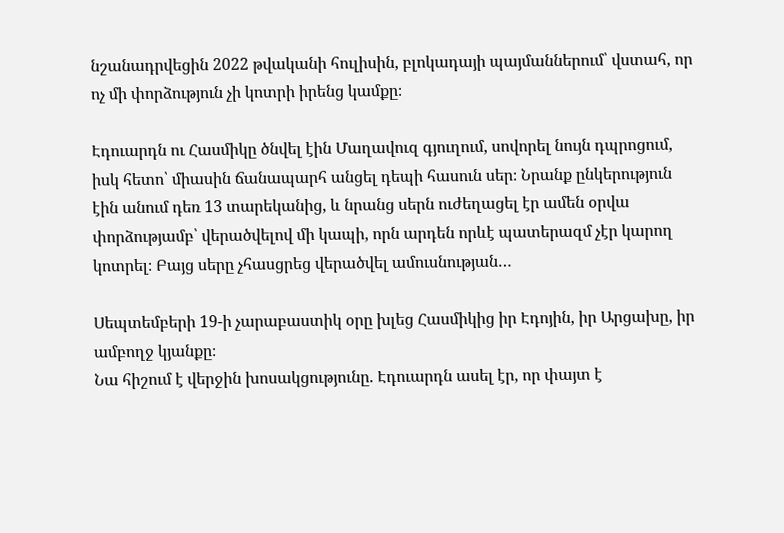նշանադրվեցին 2022 թվականի հուլիսին, բլոկադայի պայմաններում՝ վստահ, որ ոչ մի փորձություն չի կոտրի իրենց կամքը։

Էդուարդն ու Հասմիկը ծնվել էին Մաղավուզ գյուղում, սովորել նույն դպրոցում, իսկ հետո՝ միասին ճանապարհ անցել դեպի հասուն սեր։ Նրանք ընկերություն էին անում դեռ 13 տարեկանից, և նրանց սերն ուժեղացել էր ամեն օրվա փորձությամբ՝ վերածվելով մի կապի, որն արդեն որևէ պատերազմ չէր կարող կոտրել։ Բայց սերը չհասցրեց վերածվել ամուսնության…

Սեպտեմբերի 19-ի չարաբաստիկ օրը խլեց Հասմիկից իր Էդոյին, իր Արցախը, իր ամբողջ կյանքը։
Նա հիշում է վերջին խոսակցությունը. Էդուարդն ասել էր, որ փայտ է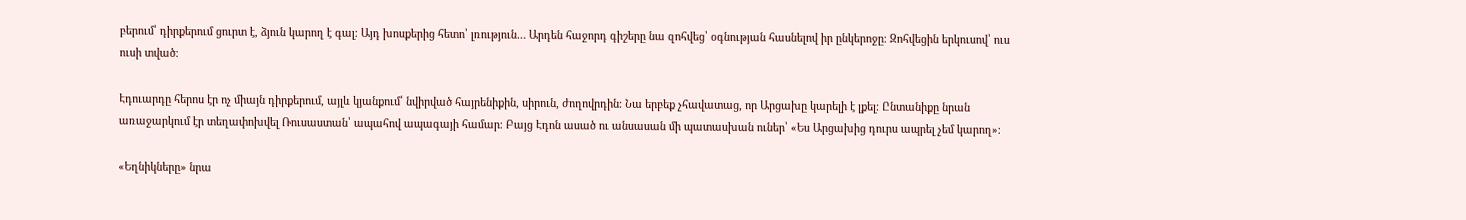բերում՝ դիրքերում ցուրտ է, ձյուն կարող է գալ։ Այդ խոսքերից հետո՝ լռություն… Արդեն հաջորդ գիշերը նա զոհվեց՝ օգնության հասնելով իր ընկերոջը։ Զոհվեցին երկուսով՝ ուս ուսի տված։

Էդուարդը հերոս էր ոչ միայն դիրքերում, այլև կյանքում՝ նվիրված հայրենիքին, սիրուն, ժողովրդին։ Նա երբեք չհավատաց, որ Արցախը կարելի է լքել։ Ընտանիքը նրան առաջարկում էր տեղափոխվել Ռուսաստան՝ ապահով ապագայի համար։ Բայց Էդոն ասած ու անսասան մի պատասխան ուներ՝ «Ես Արցախից դուրս ապրել չեմ կարող»։

«Եղնիկները» նրա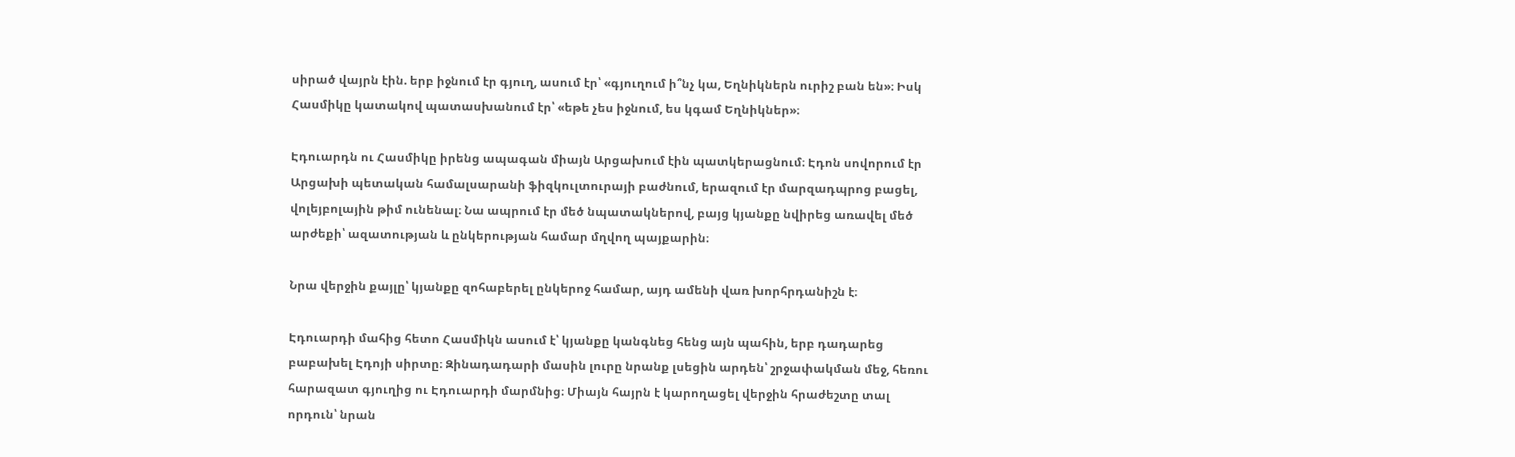սիրած վայրն էին. երբ իջնում էր գյուղ, ասում էր՝ «գյուղում ի՞նչ կա, Եղնիկներն ուրիշ բան են»։ Իսկ Հասմիկը կատակով պատասխանում էր՝ «եթե չես իջնում, ես կգամ Եղնիկներ»։

Էդուարդն ու Հասմիկը իրենց ապագան միայն Արցախում էին պատկերացնում։ Էդոն սովորում էր Արցախի պետական համալսարանի ֆիզկուլտուրայի բաժնում, երազում էր մարզադպրոց բացել, վոլեյբոլային թիմ ունենալ։ Նա ապրում էր մեծ նպատակներով, բայց կյանքը նվիրեց առավել մեծ արժեքի՝ ազատության և ընկերության համար մղվող պայքարին։

Նրա վերջին քայլը՝ կյանքը զոհաբերել ընկերոջ համար, այդ ամենի վառ խորհրդանիշն է։

Էդուարդի մահից հետո Հասմիկն ասում է՝ կյանքը կանգնեց հենց այն պահին, երբ դադարեց բաբախել Էդոյի սիրտը։ Զինադադարի մասին լուրը նրանք լսեցին արդեն՝ շրջափակման մեջ, հեռու հարազատ գյուղից ու Էդուարդի մարմնից։ Միայն հայրն է կարողացել վերջին հրաժեշտը տալ որդուն՝ նրան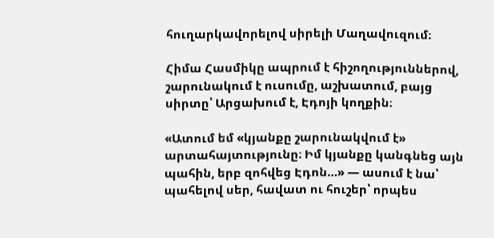հուղարկավորելով սիրելի Մաղավուզում։

Հիմա Հասմիկը ապրում է հիշողություններով, շարունակում է ուսումը, աշխատում, բայց սիրտը՝ Արցախում է, Էդոյի կողքին։

«Ատում եմ «կյանքը շարունակվում է» արտահայտությունը։ Իմ կյանքը կանգնեց այն պահին, երբ զոհվեց Էդոն…» — ասում է նա՝ պահելով սեր, հավատ ու հուշեր՝ որպես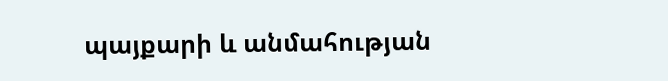պայքարի և անմահության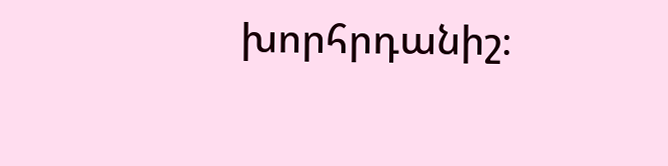խորհրդանիշ։